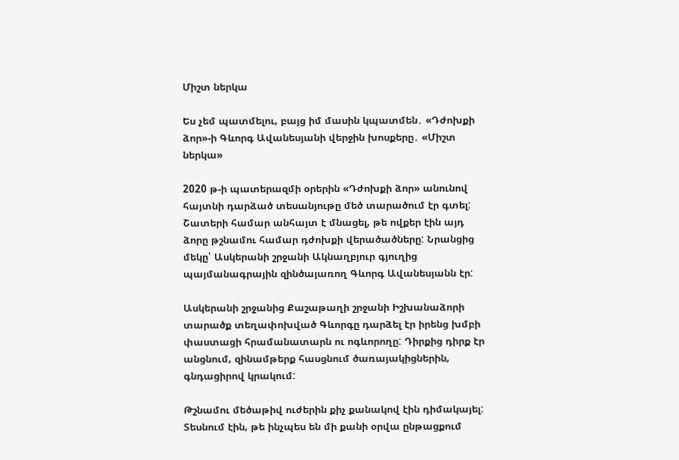Միշտ ներկա

Ես չեմ պատմելու, բայց իմ մասին կպատմեն․ «Դժոխքի ձոր»-ի Գևորգ Ավանեսյանի վերջին խոսքերը․ «Միշտ ներկա»

2020 թ-ի պատերազմի օրերին «Դժոխքի ձոր» անունով հայտնի դարձած տեսանյութը մեծ տարածում էր գտել: Շատերի համար անհայտ է մնացել, թե ովքեր էին այդ ձորը թշնամու համար դժոխքի վերածածները: Նրանցից մեկը՝ Ասկերանի շրջանի Ակնաղբյուր գյուղից պայմանագրային զինծայառող Գևորգ Ավանեսյանն էր:

Ասկերանի շրջանից Քաշաթաղի շրջանի Իշխանաձորի տարածք տեղափոխված Գևորգը դարձել էր իրենց խմբի փաստացի հրամանատարն ու ոգևորողը: Դիրքից դիրք էր անցնում, զինամթերք հասցնում ծառայակիցներին, գնդացիրով կրակում:

Թշնամու մեծաթիվ ուժերին քիչ քանակով էին դիմակայել: Տեսնում էին, թե ինչպես են մի քանի օրվա ընթացքում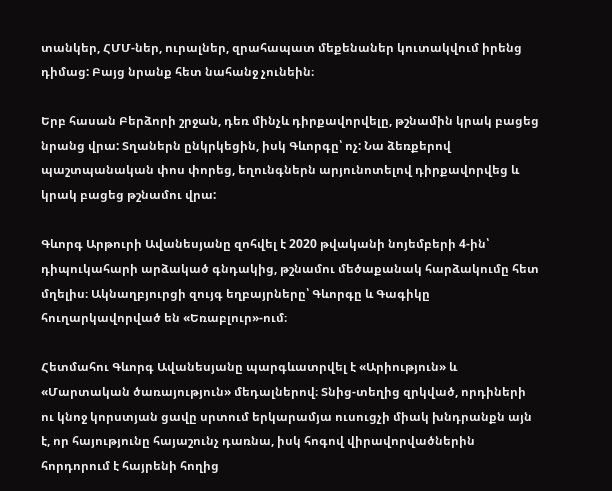տանկեր, ՀՄՄ-ներ, ուրալներ, զրահապատ մեքենաներ կուտակվում իրենց դիմաց: Բայց նրանք հետ նահանջ չունեին։

Երբ հասան Բերձորի շրջան, դեռ մինչև դիրքավորվելը, թշնամին կրակ բացեց նրանց վրա: Տղաներն ընկրկեցին, իսկ Գևորգը՝ ոչ: Նա ձեռքերով պաշտպանական փոս փորեց, եղունգներն արյունոտելով դիրքավորվեց և կրակ բացեց թշնամու վրա:

Գևորգ Արթուրի Ավանեսյանը զոհվել է 2020 թվականի նոյեմբերի 4-ին՝ դիպուկահարի արձակած գնդակից, թշնամու մեծաքանակ հարձակումը հետ մղելիս։ Ակնաղբյուրցի զույգ եղբայրները՝ Գևորգը և Գագիկը հուղարկավորված են «Եռաբլուր»-ում։

Հետմահու Գևորգ Ավանեսյանը պարգևատրվել է «Արիություն» և «Մարտական ծառայություն» մեդալներով։ Տնից-տեղից զրկված, որդիների ու կնոջ կորստյան ցավը սրտում երկարամյա ուսուցչի միակ խնդրանքն այն է, որ հայությունը հայաշունչ դառնա, իսկ հոգով վիրավորվածներին հորդորում է հայրենի հողից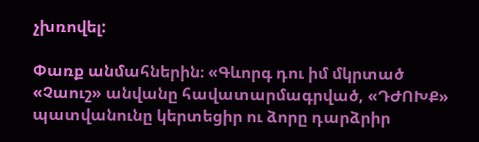չխռովել:

Փառք անմահներին։ «Գևորգ դու իմ մկրտած «Չաուշ» անվանը հավատարմագրված, «ԴԺՈԽՔ» պատվանունը կերտեցիր ու ձորը դարձրիր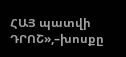ՀԱՅ պատվի ԴՐՈՇ»,–խոսքը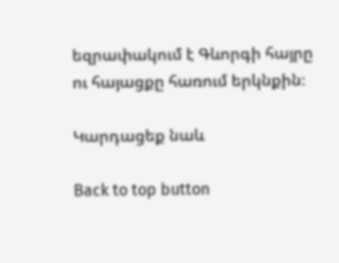եզրափակում է Գևորգի հայրը ու հայացքը հառում երկնքին։

Կարդացեք նաև

Back to top button